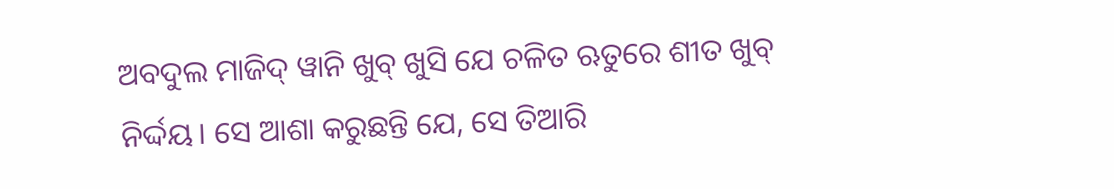ଅବଦୁଲ ମାଜିଦ୍ ୱାନି ଖୁବ୍ ଖୁସି ଯେ ଚଳିତ ଋତୁରେ ଶୀତ ଖୁବ୍ ନିର୍ଦ୍ଦୟ। ସେ ଆଶା କରୁଛନ୍ତି ଯେ, ସେ ତିଆରି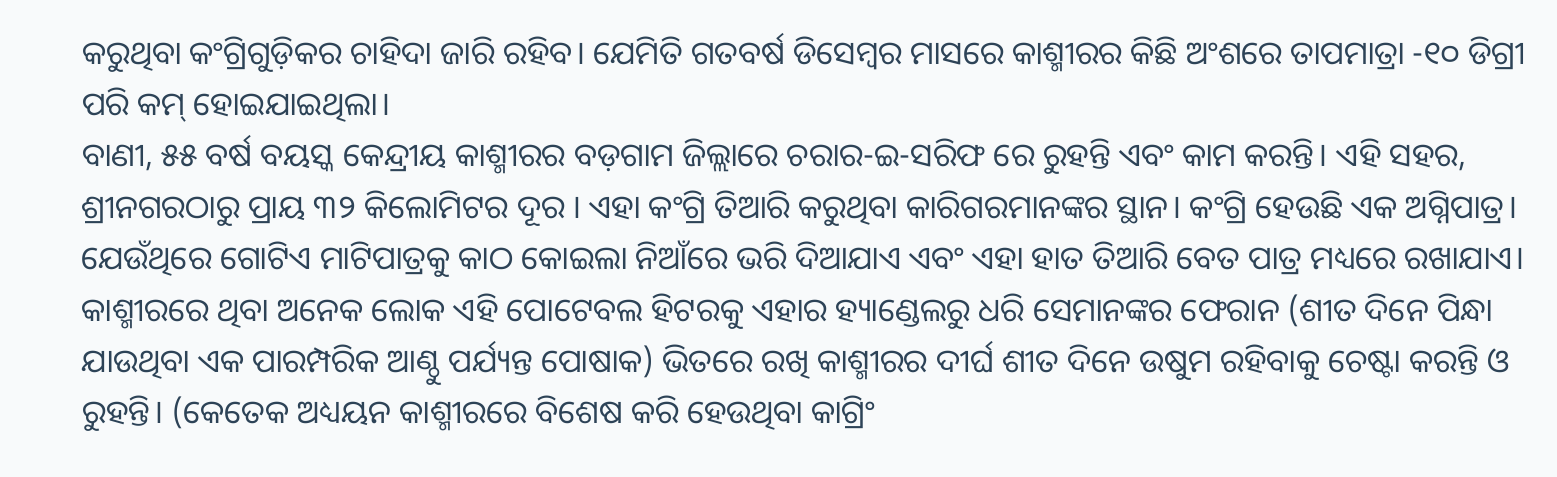କରୁଥିବା କଂଗ୍ରିଗୁଡ଼ିକର ଚାହିଦା ଜାରି ରହିବ। ଯେମିତି ଗତବର୍ଷ ଡିସେମ୍ବର ମାସରେ କାଶ୍ମୀରର କିଛି ଅଂଶରେ ତାପମାତ୍ରା -୧୦ ଡିଗ୍ରୀ ପରି କମ୍ ହୋଇଯାଇଥିଲା।
ବାଣୀ, ୫୫ ବର୍ଷ ବୟସ୍କ କେନ୍ଦ୍ରୀୟ କାଶ୍ମୀରର ବଡ଼ଗାମ ଜିଲ୍ଲାରେ ଚରାର-ଇ-ସରିଫ ରେ ରୁହନ୍ତି ଏବଂ କାମ କରନ୍ତି। ଏହି ସହର, ଶ୍ରୀନଗରଠାରୁ ପ୍ରାୟ ୩୨ କିଲୋମିଟର ଦୂର । ଏହା କଂଗ୍ରି ତିଆରି କରୁଥିବା କାରିଗରମାନଙ୍କର ସ୍ଥାନ। କଂଗ୍ରି ହେଉଛି ଏକ ଅଗ୍ନିପାତ୍ର। ଯେଉଁଥିରେ ଗୋଟିଏ ମାଟିପାତ୍ରକୁ କାଠ କୋଇଲା ନିଆଁରେ ଭରି ଦିଆଯାଏ ଏବଂ ଏହା ହାତ ତିଆରି ବେତ ପାତ୍ର ମଧ୍ୟରେ ରଖାଯାଏ। କାଶ୍ମୀରରେ ଥିବା ଅନେକ ଲୋକ ଏହି ପୋଟେବଲ ହିଟରକୁ ଏହାର ହ୍ୟାଣ୍ଡେଲରୁ ଧରି ସେମାନଙ୍କର ଫେରାନ (ଶୀତ ଦିନେ ପିନ୍ଧା ଯାଉଥିବା ଏକ ପାରମ୍ପରିକ ଆଣ୍ଠୁ ପର୍ଯ୍ୟନ୍ତ ପୋଷାକ) ଭିତରେ ରଖି କାଶ୍ମୀରର ଦୀର୍ଘ ଶୀତ ଦିନେ ଉଷୁମ ରହିବାକୁ ଚେଷ୍ଟା କରନ୍ତି ଓ ରୁହନ୍ତି। (କେତେକ ଅଧ୍ୟୟନ କାଶ୍ମୀରରେ ବିଶେଷ କରି ହେଉଥିବା କାଗ୍ରିଂ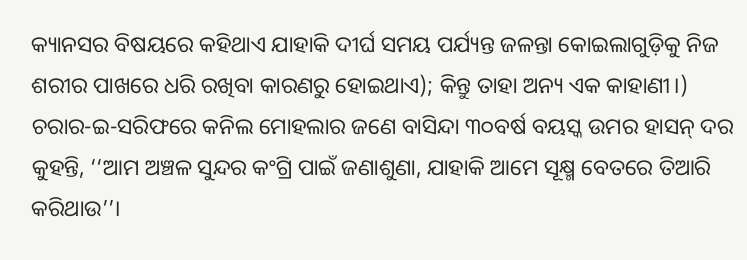କ୍ୟାନସର ବିଷୟରେ କହିଥାଏ ଯାହାକି ଦୀର୍ଘ ସମୟ ପର୍ଯ୍ୟନ୍ତ ଜଳନ୍ତା କୋଇଲାଗୁଡ଼ିକୁ ନିଜ ଶରୀର ପାଖରେ ଧରି ରଖିବା କାରଣରୁ ହୋଇଥାଏ); କିନ୍ତୁ ତାହା ଅନ୍ୟ ଏକ କାହାଣୀ।)
ଚରାର-ଇ-ସରିଫରେ କନିଲ ମୋହଲାର ଜଣେ ବାସିନ୍ଦା ୩୦ବର୍ଷ ବୟସ୍କ ଉମର ହାସନ୍ ଦର କୁହନ୍ତି, ‘‘ଆମ ଅଞ୍ଚଳ ସୁନ୍ଦର କଂଗ୍ରି ପାଇଁ ଜଣାଶୁଣା, ଯାହାକି ଆମେ ସୂକ୍ଷ୍ମ ବେତରେ ତିଆରି କରିଥାଉ’’।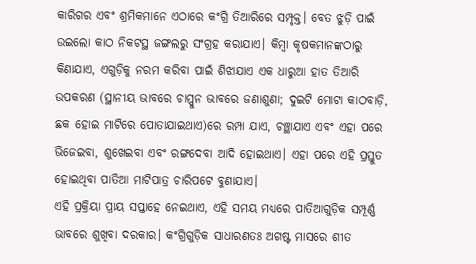କାରିଗର ଏବଂ ଶ୍ରମିକମାନେ ଏଠାରେ କଂଗ୍ରି ତିଆରିରେ ସମ୍ପୃକ୍ତ। ବେତ ଝୁଡ଼ି ପାଇଁ ଉଇଲୋ କାଠ ନିକଟସ୍ଥ ଜଙ୍ଗଲରୁ ସଂଗ୍ରହ କରାଯାଏ। କିମ୍ବା କୃଷକମାନଙ୍କଠାରୁ କିଣାଯାଏ, ଏଗୁଡ଼ିକୁ ନରମ କରିବା ପାଇଁ ଶିଝାଯାଏ ଏକ ଧାରୁଆ ହାତ ତିଆରି ଉପକରଣ (ସ୍ଥାନୀୟ ଭାବରେ ଚାପ୍ପୁନ ଭାବରେ ଜଣାଶୁଣା; ଦୁଇଟି ମୋଟା କାଠବାଡ଼ି, ଛକ ହୋଇ ମାଟିରେ ପୋତାଯାଇଥାଏ)ରେ ରମ୍ପା ଯାଏ, ଚଞ୍ଛାଯାଏ ଏବଂ ଏହା ପରେ ଭିଜେଇବା, ଶୁଖେଇବା ଏବଂ ରଙ୍ଗଦେବା ଆଦି ହୋଇଥାଏ। ଏହା ପରେ ଏହି ପ୍ରସ୍ତୁତ ହୋଇଥିବା ପାତିଆ ମାଟିପାତ୍ର ଚାରିପଟେ ବୁଣାଯାଏ।
ଏହି ପ୍ରକ୍ରିୟା ପ୍ରାୟ ସପ୍ତାହେ ନେଇଥାଏ, ଏହି ସମୟ ମଧ୍ୟରେ ପାତିଆଗୁଡ଼ିକ ସମ୍ପୂର୍ଣ୍ଣ ଭାବରେ ଶୁଖିବା ଦରକାର। କଂଗ୍ରିଗୁଡ଼ିକ ସାଧାରଣତଃ ଅଗଷ୍ଟ ମାସରେ ଶୀତ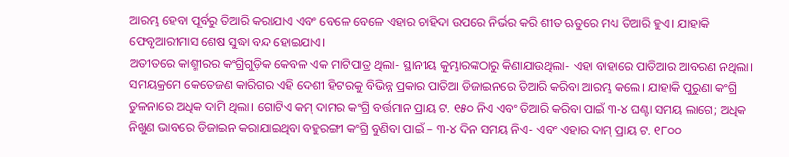ଆରମ୍ଭ ହେବା ପୂର୍ବରୁ ତିଆରି କରାଯାଏ ଏବଂ ବେଳେ ବେଳେ ଏହାର ଚାହିଦା ଉପରେ ନିର୍ଭର କରି ଶୀତ ଋତୁରେ ମଧ୍ୟ ତିଆରି ହୁଏ। ଯାହାକି ଫେବୃଆରୀମାସ ଶେଷ ସୁଦ୍ଧା ବନ୍ଦ ହୋଇଯାଏ।
ଅତୀତରେ କାଶ୍ମୀରର କଂଗ୍ରିଗୁଡ଼ିକ କେବଳ ଏକ ମାଟିପାତ୍ର ଥିଲା- ସ୍ଥାନୀୟ କୁମ୍ଭାରଙ୍କଠାରୁ କିଣାଯାଉଥିଲା- ଏହା ବାହାରେ ପାତିଆର ଆବରଣ ନଥିଲା। ସମୟକ୍ରମେ କେତେଜଣ କାରିଗର ଏହି ଦେଶୀ ହିଟରକୁ ବିଭିନ୍ନ ପ୍ରକାର ପାତିଆ ଡିଜାଇନରେ ତିଆରି କରିବା ଆରମ୍ଭ କଲେ। ଯାହାକି ପୁରୁଣା କଂଗ୍ରି ତୁଳନାରେ ଅଧିକ ଦାମି ଥିଲା। ଗୋଟିଏ କମ୍ ଦାମର କଂଗ୍ରି ବର୍ତ୍ତମାନ ପ୍ରାୟ ଟ. ୧୫୦ ନିଏ ଏବଂ ତିଆରି କରିବା ପାଇଁ ୩-୪ ଘଣ୍ଟା ସମୟ ଲାଗେ; ଅଧିକ ନିଖୁଣ ଭାବରେ ଡିଜାଇନ କରାଯାଇଥିବା ବହୁରଙ୍ଗୀ କଂଗ୍ରି ବୁଣିବା ପାଇଁ – ୩-୪ ଦିନ ସମୟ ନିଏ- ଏବଂ ଏହାର ଦାମ୍ ପ୍ରାୟ ଟ. ୧୮୦୦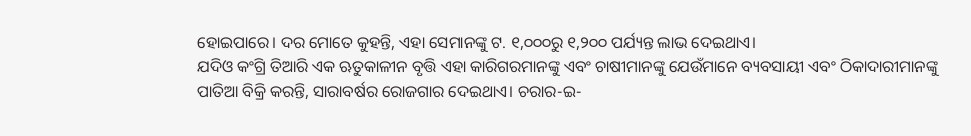ହୋଇପାରେ। ଦର ମୋତେ କୁହନ୍ତି, ଏହା ସେମାନଙ୍କୁ ଟ. ୧,୦୦୦ରୁ ୧,୨୦୦ ପର୍ଯ୍ୟନ୍ତ ଲାଭ ଦେଇଥାଏ।
ଯଦିଓ କଂଗ୍ରି ତିଆରି ଏକ ଋତୁକାଳୀନ ବୃତ୍ତି ଏହା କାରିଗରମାନଙ୍କୁ ଏବଂ ଚାଷୀମାନଙ୍କୁ ଯେଉଁମାନେ ବ୍ୟବସାୟୀ ଏବଂ ଠିକାଦାରୀମାନଙ୍କୁ ପାତିଆ ବିକ୍ରି କରନ୍ତି, ସାରାବର୍ଷର ରୋଜଗାର ଦେଇଥାଏ। ଚରାର-ଇ-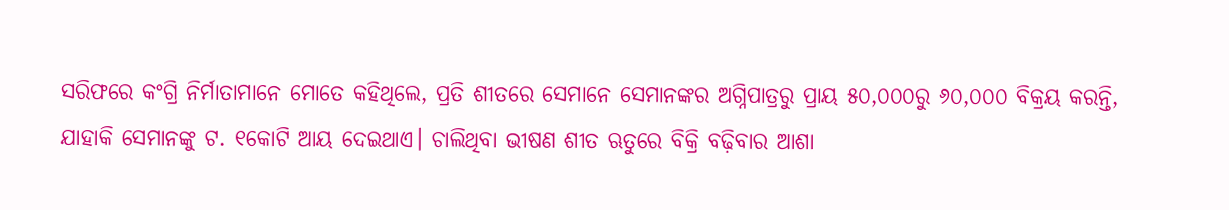ସରିଫରେ କଂଗ୍ରି ନିର୍ମାତାମାନେ ମୋତେ କହିଥିଲେ, ପ୍ରତି ଶୀତରେ ସେମାନେ ସେମାନଙ୍କର ଅଗ୍ନିପାତ୍ରରୁ ପ୍ରାୟ ୫୦,୦୦୦ରୁ ୬୦,୦୦୦ ବିକ୍ରୟ କରନ୍ତି, ଯାହାକି ସେମାନଙ୍କୁ ଟ. ୧କୋଟି ଆୟ ଦେଇଥାଏ। ଚାଲିଥିବା ଭୀଷଣ ଶୀତ ଋତୁରେ ବିକ୍ରି ବଢ଼ିବାର ଆଶା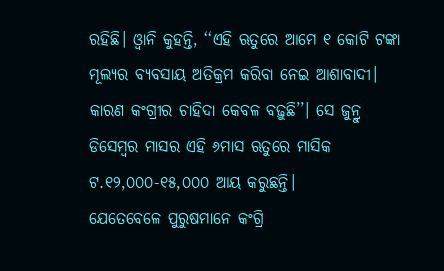ରହିଛି। ଓ୍ୱାନି କୁହନ୍ତି, ‘‘ଏହି ଋତୁରେ ଆମେ ୧ କୋଟି ଟଙ୍କା ମୂଲ୍ୟର ବ୍ୟବସାୟ ଅତିକ୍ରମ କରିବା ନେଇ ଆଶାବାଦୀ। କାରଣ କଂଗ୍ରୀର ଚାହିଦା କେବଳ ବଢ଼ୁଛି’’। ସେ ଜୁନ୍ରୁ ଡିସେମ୍ବର ମାସର ଏହି ୬ମାସ ଋତୁରେ ମାସିକ ଟ.୧୨,୦୦୦-୧୫,୦୦୦ ଆୟ କରୁଛନ୍ତି।
ଯେତେବେଳେ ପୁରୁଷମାନେ କଂଗ୍ରି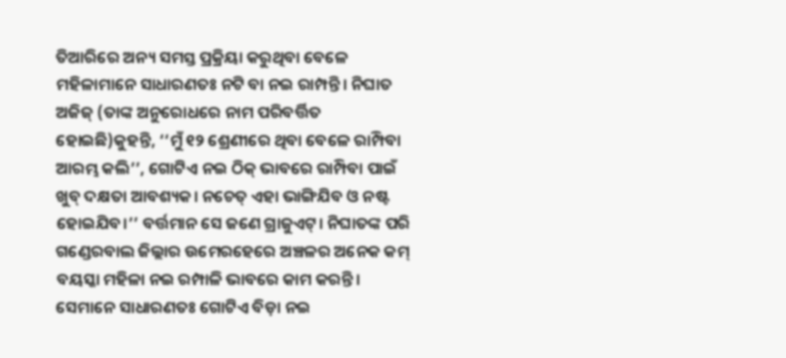ତିଆରିରେ ଅନ୍ୟ ସମସ୍ତ ପ୍ରକ୍ରିୟା କରୁଥିବା ବେଳେ ମହିଳାମାନେ ସାଧାରଣତଃ ନଟି ବା ନଇ ରାମ୍ପନ୍ତି। ନିଘାତ ଅଜିଜ୍ (ତାଙ୍କ ଅନୁରୋଧରେ ନାମ ପରିବର୍ତ୍ତିତ ହୋଇଛି)କୁହନ୍ତି, ‘‘ମୁଁ ୧୨ ଶ୍ରେଣୀରେ ଥିବା ବେଳେ ରାମ୍ପିବା ଆରମ୍ଭ କଲି’’, ଗୋଟିଏ ନଇ ଠିକ୍ ଭାବରେ ରାମ୍ପିବା ପାଇଁ ଖୁବ୍ ଦକ୍ଷତା ଆବଶ୍ୟକ। ନଚେତ୍ ଏହା ଭାଙ୍ଗିଯିବ ଓ ନଷ୍ଟ ହୋଇଯିବ।’’ ବର୍ତ୍ତମାନ ସେ ଜଣେ ଗ୍ରାଜୁଏଟ୍। ନିଘାତଙ୍କ ପରି ଗଣ୍ଡେରବାଲ ଜିଲ୍ଲାର ଉମେରହେରେ ଅଞ୍ଚଳର ଅନେକ କମ୍ ବୟସ୍କା ମହିଳା ନଇ ରମ୍ପାଳି ଭାବରେ କାମ କରନ୍ତି। ସେମାନେ ସାଧାରଣତଃ ଗୋଟିଏ ବିଡ଼ା ନଇ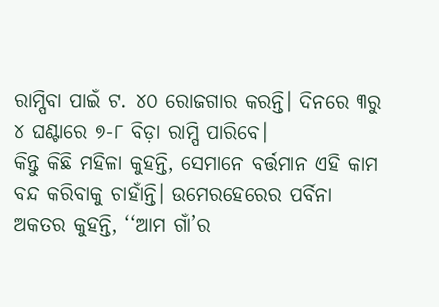ରାମ୍ପିବା ପାଇଁ ଟ. ୪୦ ରୋଜଗାର କରନ୍ତି। ଦିନରେ ୩ରୁ ୪ ଘଣ୍ଟାରେ ୭-୮ ବିଡ଼ା ରାମ୍ପି ପାରିବେ।
କିନ୍ତୁ କିଛି ମହିଳା କୁହନ୍ତି, ସେମାନେ ବର୍ତ୍ତମାନ ଏହି କାମ ବନ୍ଦ କରିବାକୁ ଚାହାଁନ୍ତି। ଉମେରହେରେର ପର୍ବିନା ଅକତର କୁହନ୍ତି, ‘‘ଆମ ଗାଁ’ର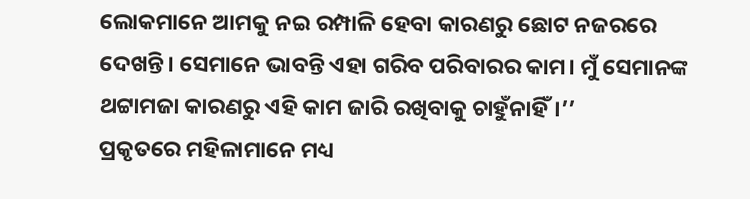ଲୋକମାନେ ଆମକୁ ନଇ ରମ୍ପାଳି ହେବା କାରଣରୁ ଛୋଟ ନଜରରେ ଦେଖନ୍ତି। ସେମାନେ ଭାବନ୍ତି ଏହା ଗରିବ ପରିବାରର କାମ। ମୁଁ ସେମାନଙ୍କ ଥଟ୍ଟାମଜା କାରଣରୁ ଏହି କାମ ଜାରି ରଖିବାକୁ ଚାହୁଁନାହିଁ।’’
ପ୍ରକୃତରେ ମହିଳାମାନେ ମଧ୍ୟ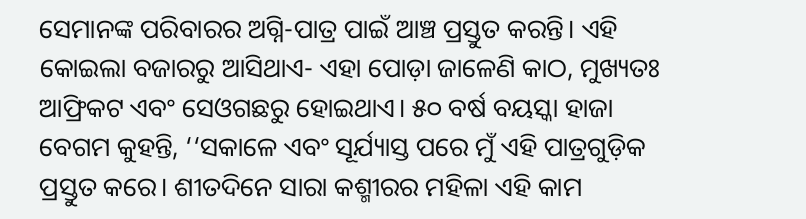ସେମାନଙ୍କ ପରିବାରର ଅଗ୍ନି-ପାତ୍ର ପାଇଁ ଆଞ୍ଚ ପ୍ରସ୍ତୁତ କରନ୍ତି। ଏହି କୋଇଲା ବଜାରରୁ ଆସିଥାଏ- ଏହା ପୋଡ଼ା ଜାଳେଣି କାଠ, ମୁଖ୍ୟତଃ ଆଫ୍ରିକଟ ଏବଂ ସେଓଗଛରୁ ହୋଇଥାଏ। ୫୦ ବର୍ଷ ବୟସ୍କା ହାଜା ବେଗମ କୁହନ୍ତି, ‘‘ସକାଳେ ଏବଂ ସୂର୍ଯ୍ୟାସ୍ତ ପରେ ମୁଁ ଏହି ପାତ୍ରଗୁଡ଼ିକ ପ୍ରସ୍ତୁତ କରେ। ଶୀତଦିନେ ସାରା କଶ୍ମୀରର ମହିଳା ଏହି କାମ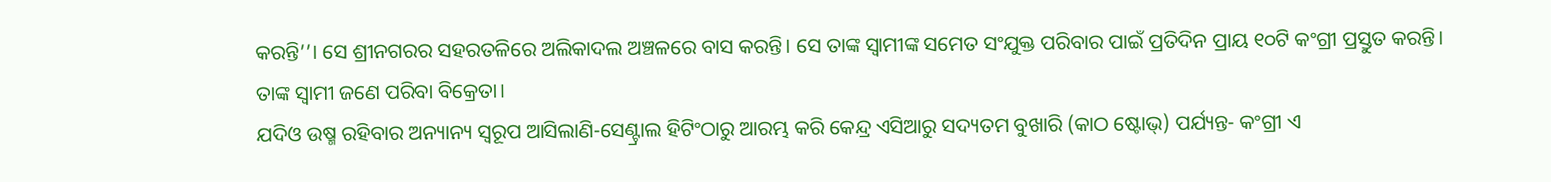କରନ୍ତି’’। ସେ ଶ୍ରୀନଗରର ସହରତଳିରେ ଅଲିକାଦଲ ଅଞ୍ଚଳରେ ବାସ କରନ୍ତି। ସେ ତାଙ୍କ ସ୍ୱାମୀଙ୍କ ସମେତ ସଂଯୁକ୍ତ ପରିବାର ପାଇଁ ପ୍ରତିଦିନ ପ୍ରାୟ ୧୦ଟି କଂଗ୍ରୀ ପ୍ରସ୍ତୁତ କରନ୍ତି। ତାଙ୍କ ସ୍ୱାମୀ ଜଣେ ପରିବା ବିକ୍ରେତା।
ଯଦିଓ ଉଷ୍ମ ରହିବାର ଅନ୍ୟାନ୍ୟ ସ୍ୱରୂପ ଆସିଲାଣି-ସେଣ୍ଟ୍ରାଲ ହିଟିଂଠାରୁ ଆରମ୍ଭ କରି କେନ୍ଦ୍ର ଏସିଆରୁ ସଦ୍ୟତମ ବୁଖାରି (କାଠ ଷ୍ଟୋଭ୍) ପର୍ଯ୍ୟନ୍ତ- କଂଗ୍ରୀ ଏ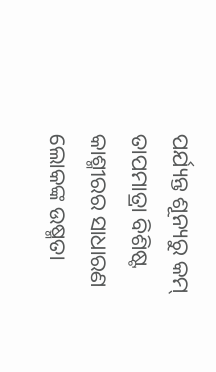ପର୍ଯ୍ୟନ୍ତ ଶୂନ୍ୟରୁ କମ୍ ତାପମାତ୍ରା ବିଶିଷ୍ଟ କାଶ୍ମୀରର ସାଧାରଣ ଲୋକଙ୍କ ଉଷ୍ମତା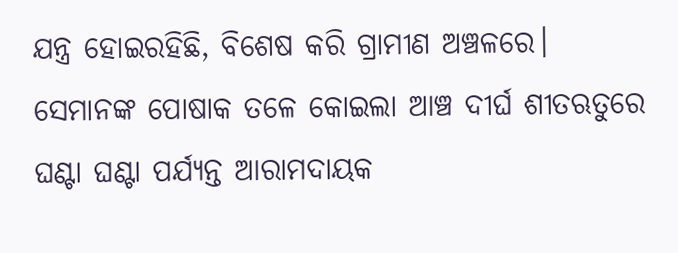ଯନ୍ତ୍ର ହୋଇରହିଛି, ବିଶେଷ କରି ଗ୍ରାମୀଣ ଅଞ୍ଚଳରେ। ସେମାନଙ୍କ ପୋଷାକ ତଳେ କୋଇଲା ଆଞ୍ଚ ଦୀର୍ଘ ଶୀତଋତୁରେ ଘଣ୍ଟା ଘଣ୍ଟା ପର୍ଯ୍ୟନ୍ତ ଆରାମଦାୟକ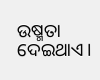ଉଷ୍ମତା ଦେଇଥାଏ।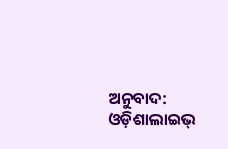ଅନୁବାଦ: ଓଡ଼ିଶାଲାଇଭ୍